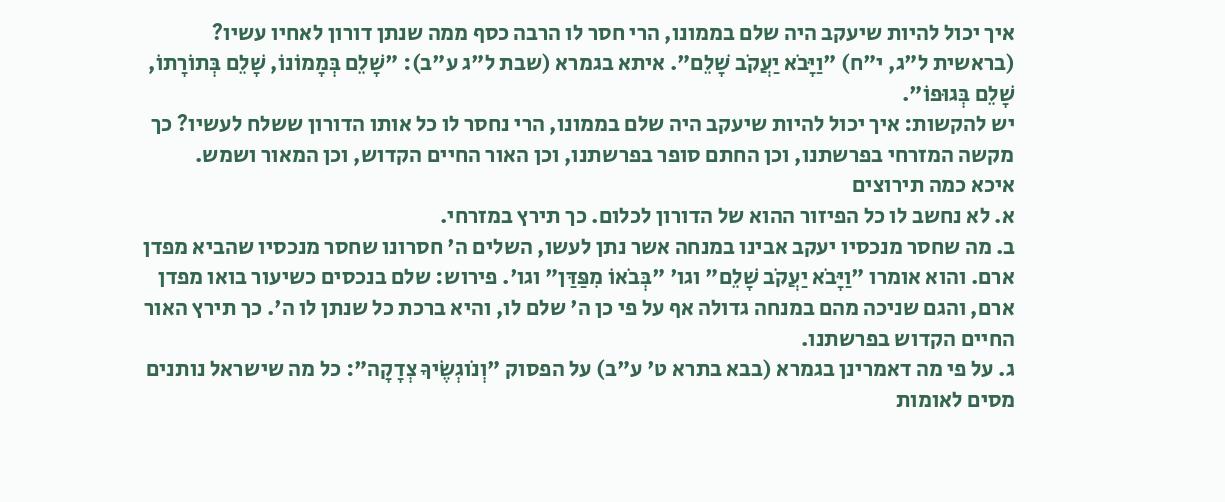איך יכול להיות שיעקב היה שלם בממונו, הרי חסר לו הרבה כסף ממה שנתן דורון לאחיו עשיו?
(בראשית ל"ג, י"ח) "וַיָּבֹא יַעֲקֹב שָׁלֵם". איתא בגמרא (שבת ל"ג ע"ב): "שָׁלֵם בְּמָמוֹנוֹ, שָׁלֵם בְּתוֹרָתוֹ, שָׁלֵם בְּגוּפוֹ".
יש להקשות: איך יכול להיות שיעקב היה שלם בממונו, הרי נחסר לו כל אותו הדורון ששלח לעשיו? כך מקשה המזרחי בפרשתנו, וכן החתם סופר בפרשתנו, וכן האור החיים הקדוש, וכן המאור ושמש.
איכא כמה תירוצים
א. לא נחשב לו כל הפיזור ההוא של הדורון לכלום. כך תירץ במזרחי.
ב. מה שחסר מנכסיו יעקב אבינו במנחה אשר נתן לעשו, השלים ה' חסרונו שחסר מנכסיו שהביא מפדן ארם. והוא אומרו "וַיָּבֹא יַעֲקֹב שָׁלֵם" וגו' "בְּבֹאוֹ מִפַּדַּן" וגו'. פירוש: שלם בנכסים כשיעור בואו מפדן ארם, והגם שניכה מהם במנחה גדולה אף על פי כן ה' שלם לו, והיא ברכת כל שנתן לו ה'. כך תירץ האור החיים הקדוש בפרשתנו.
ג. על פי מה דאמרינן בגמרא (בבא בתרא ט' ע"ב) על הפסוק "וְנֹוגְשֶׂיךָ צְדָקָה": כל מה שישראל נותנים מסים לאומות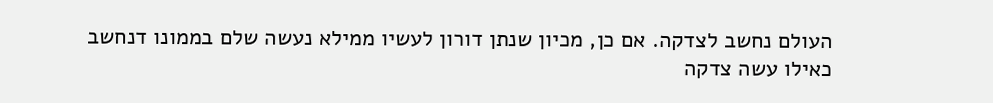העולם נחשב לצדקה. אם כן, מכיון שנתן דורון לעשיו ממילא נעשה שלם בממונו דנחשב כאילו עשה צדקה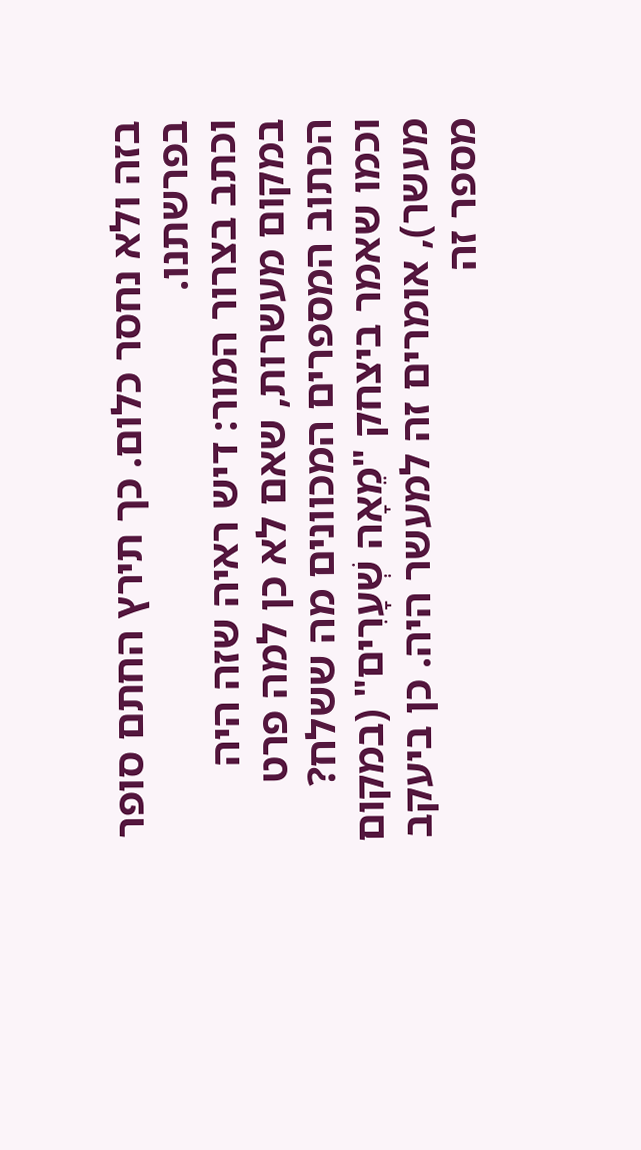בזה ולא נחסר כלום. כך תירץ החתם סופר בפרשתנו.
וכתב בצרור המור: דיש ראיה שזה היה במקום מעשרות, שאם לא כן למה פרט הכתוב המספרים המכוונים מה ששלח? וכמו שאמר ביצחק "מֵאָה שְׁעָרִים" (במקום מעשר), אומרים זה למעשר היה. כן ביעקב מספר זה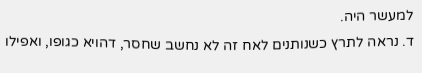למעשר היה.
ד. נראה לתרץ כשנותנים לאח זה לא נחשב שחסר, דהויא כגופו, ואפילו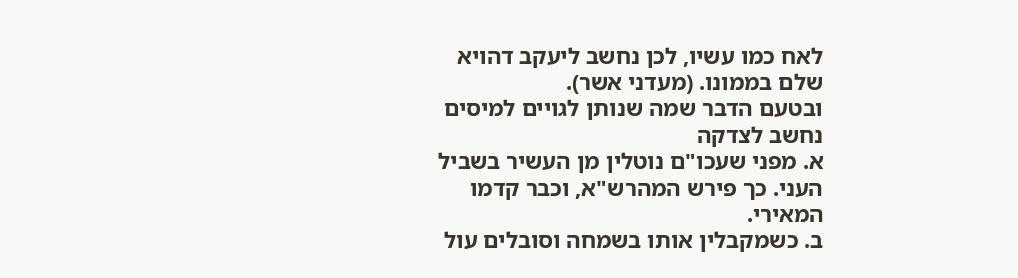לאח כמו עשיו, לכן נחשב ליעקב דהויא שלם בממונו. (מעדני אשר).
ובטעם הדבר שמה שנותן לגויים למיסים נחשב לצדקה
א. מפני שעכו"ם נוטלין מן העשיר בשביל העני. כך פירש המהרש"א, וכבר קדמו המאירי.
ב. כשמקבלין אותו בשמחה וסובלים עול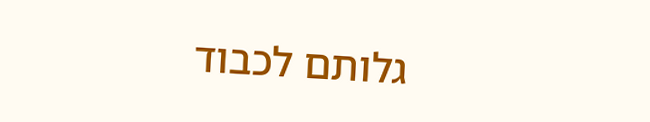גלותם לכבוד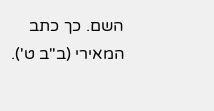השם. כך כתב המאירי (ב"ב ט').